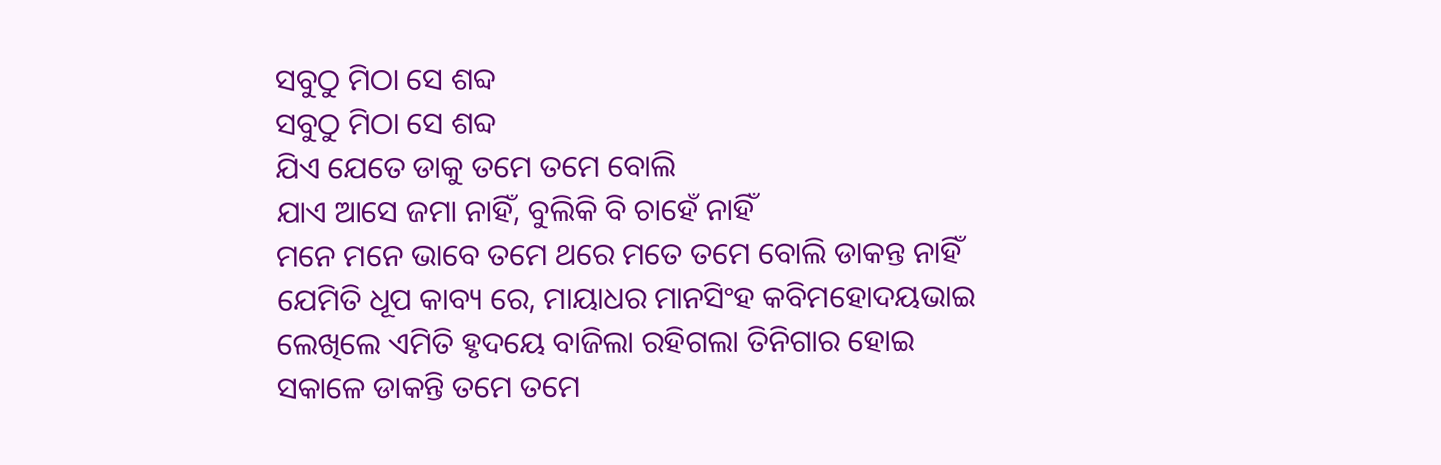ସବୁଠୁ ମିଠା ସେ ଶବ୍ଦ
ସବୁଠୁ ମିଠା ସେ ଶବ୍ଦ
ଯିଏ ଯେତେ ଡାକୁ ତମେ ତମେ ବୋଲି
ଯାଏ ଆସେ ଜମା ନାହିଁ, ବୁଲିକି ବି ଚାହେଁ ନାହିଁ
ମନେ ମନେ ଭାବେ ତମେ ଥରେ ମତେ ତମେ ବୋଲି ଡାକନ୍ତ ନାହିଁ
ଯେମିତି ଧୂପ କାବ୍ୟ ରେ, ମାୟାଧର ମାନସିଂହ କବିମହୋଦୟଭାଇ
ଲେଖିଲେ ଏମିତି ହୃଦୟେ ବାଜିଲା ରହିଗଲା ତିନିଗାର ହୋଇ
ସକାଳେ ଡାକନ୍ତି ତମେ ତମେ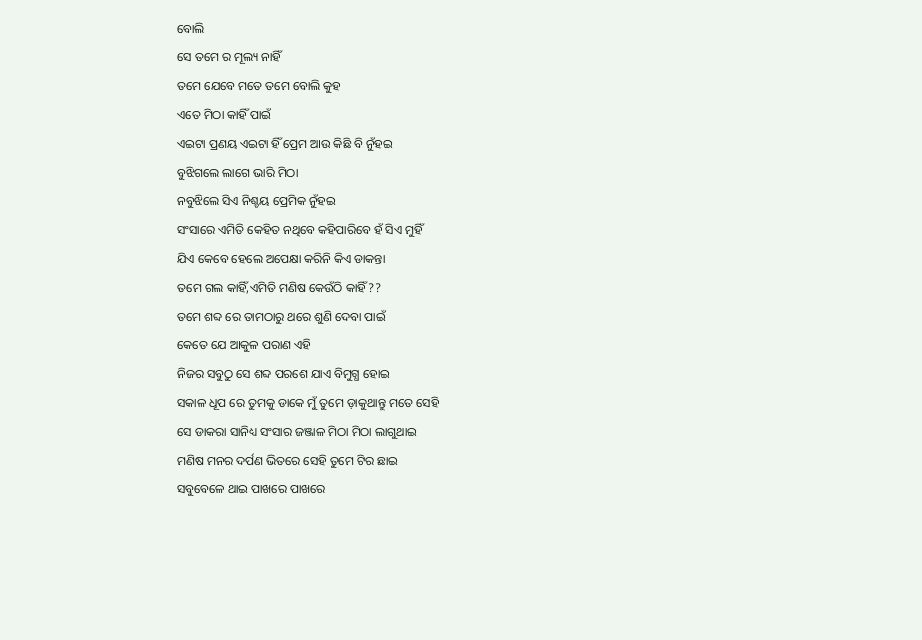ବୋଲି
ସେ ତମେ ର ମୂଲ୍ୟ ନାହିଁ
ତମେ ଯେବେ ମତେ ତମେ ବୋଲି କୁହ
ଏତେ ମିଠା କାହିଁ ପାଇଁ
ଏଇଟା ପ୍ରଣୟ ଏଇଟା ହିଁ ପ୍ରେମ ଆଉ କିଛି ବି ନୁଁହଇ
ବୁଝିଗଲେ ଲାଗେ ଭାରି ମିଠା
ନବୁଝିଲେ ସିଏ ନିଶ୍ଚୟ ପ୍ରେମିକ ନୁଁହଇ
ସଂସାରେ ଏମିତି କେହିତ ନଥିବେ କହିପାରିବେ ହଁ ସିଏ ମୁହିଁ
ଯିଏ କେବେ ହେଲେ ଅପେକ୍ଷା କରିନି କିଏ ଡାକନ୍ତା
ତମେ ଗଲ କାହିଁ,ଏମିତି ମଣିଷ କେଉଁଠି କାହିଁ??
ତମେ ଶବ୍ଦ ରେ ତାମଠାରୁ ଥରେ ଶୁଣି ଦେବା ପାଇଁ
କେତେ ଯେ ଆକୁଳ ପରାଣ ଏହି
ନିଜର ସବୁଠୁ ସେ ଶବ୍ଦ ପରଶେ ଯାଏ ବିମୁଗ୍ଧ ହୋଇ
ସକାଳ ଧୂପ ରେ ତୁମକୁ ଡାକେ ମୁଁ ତୁମେ ଡ଼ାକୁଥାନ୍ତୁ ମତେ ସେହି
ସେ ଡାକରା ସାନିଧ୍ୟ ସଂସାର ଜଞ୍ଜାଳ ମିଠା ମିଠା ଲାଗୁଥାଇ
ମଣିଷ ମନର ଦର୍ପଣ ଭିତରେ ସେହି ତୁମେ ଟିର ଛାଇ
ସବୁବେଳେ ଥାଇ ପାଖରେ ପାଖରେ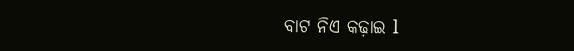ବାଟ ନିଏ କଢ଼ାଇ l